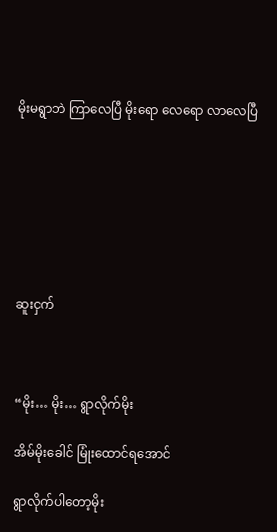မိုးမရွာဘဲ ကြာလေပြီ မိုးရော လေရော လာလေပြီ







ဆူးငှက်



“မိုး… မိုး… ရွာလိုက်မိုး

အိမ်မိုးခေါင် မြုံးထောင်ရအောင်

ရွာလိုက်ပါတော့မိုး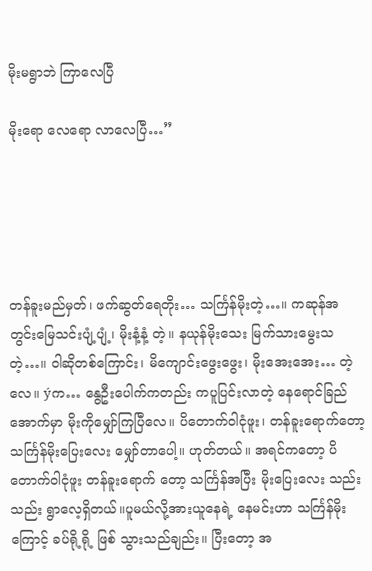မိုးမရွာဘဲ ကြာလေပြီ

မိုးရော လေရော လာလေပြီ…”





တန်ခူးမည်မှတ်၊ ဖက်ဆွတ်ရေတိုး… သင်္ကြန်မိုးတဲ့…။ ကဆုန်အတွင်းမြေသင်းပျံ့ပျံ့၊ မိုးနံ့နံ့ တဲ့။ နယုန်မိုးသေး မြက်သားမွေးသတဲ့…။ ဝါဆိုတစ်ကြောင်း၊ မိကျောင်းဖွေးဖွေး၊ မိုးအေးအေး… တဲ့လေ။ ýက… နွေဦးပေါက်ကတည်း ကပူပြင်းလာတဲ့ နေရောင်ခြည်အောက်မှာ မိုးကိုမျှော်ကြပြီလေ။ ပိတောက်ဝါငုံဖူး၊ တန်ခူးရောက်တော့ သင်္ကြန်မိုးပြေးလေး မျှော်တာပေါ့။ ဟုတ်တယ်။ အရင်ကတော့ ပိတောက်ဝါငုံဖူး တန်ခူးရောက် တော့ သင်္ကြန်အပြီး မိုးပြေးလေး သည်းသည်း ရွာလေ့ရှိတယ်။ပူမယ်လို့အားယူနေရဲ့ နေမင်းဟာ သင်္ကြန်မိုးကြောင့် ခပ်ရို့ရို့ ဖြစ် သွားသည်ချည်း။ ပြီးတော့ အ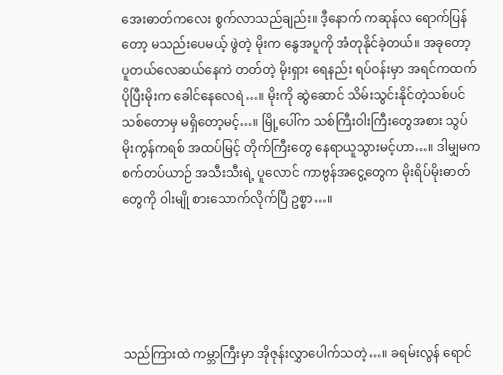အေးဓာတ်ကလေး စွက်လာသည်ချည်း။ ဒီ့နောက် ကဆုန်လ ရောက်ပြန်တော့ မသည်းပေမယ့် ဖွဲတဲ့ မိုးက နွေအပူကို အံတုနိုင်ခဲ့တယ်။ အခုတော့ ပူတယ်လေဆယ်နေကဲ တတ်တဲ့ မိုးရှား ရေနည်း ရပ်ဝန်းမှာ အရင်ကထက် ပိုပြီးမိုးက ခေါင်နေလေရဲ…။ မိုးကို ဆွဲဆောင် သိမ်းသွင်းနိုင်တဲ့သစ်ပင် သစ်တောမှ မရှိတော့မင့်…။ မြို့ပေါ်က သစ်ကြီးဝါးကြီးတွေအစား သွပ် မိုးကွန်ကရစ် အထပ်မြင့် တိုက်ကြီးတွေ နေရာယူသွားမင့်ဟာ…။ ဒါမျှမက စက်တပ်ယာဉ် အသီးသီးရဲ့ ပူလောင် ကာဗွန်အငွေ့တွေက မိုးရိပ်မိုးဓာတ်တွေကို ဝါးမျို စားသောက်လိုက်ပြီ ဥစ္စာ…။





သည်ကြားထဲ ကမ္ဘာကြီးမှာ အိုဇုန်းလွှာပေါက်သတဲ့…။ ခရမ်းလွန် ရောင်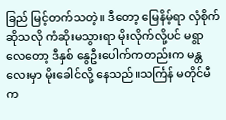ခြည် မြင့်တက်သတဲ့။ ဒီတော့ မြေနိမ့်ရာ လှံစိုက် ဆိုသလို ကံဆိုးမသွားရာ မိုးလိုက်လို့ပင် မရွာလေတော့ ဒီနှစ် နွေဦးပေါက်ကတည်းက မန္တလေးမှာ မိုးခေါင်လို့ နေသည်။သင်္ကြန် မတိုင်မီက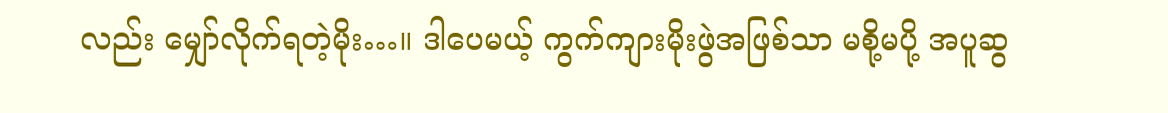လည်း မျှော်လိုက်ရတဲ့မိုး…။ ဒါပေမယ့် ကွက်ကျားမိုးဖွဲအဖြစ်သာ မစို့မပို့ အပူဆွ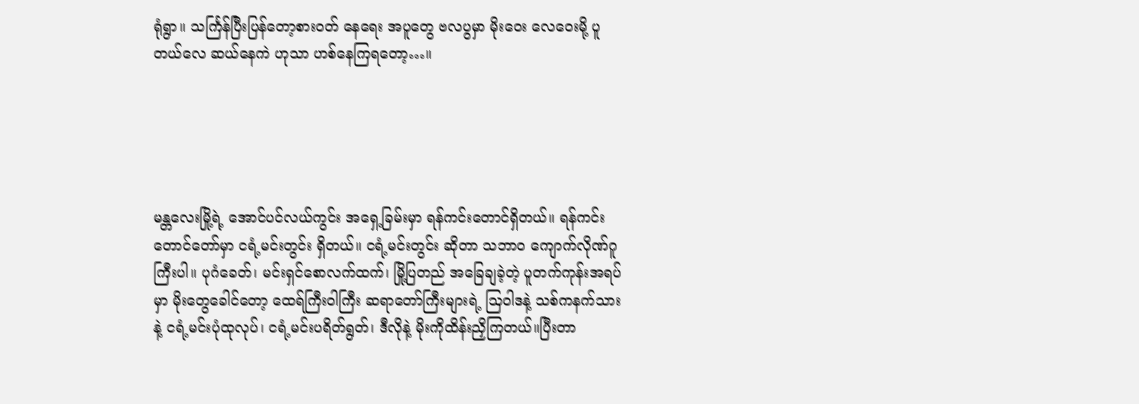ရုံရွာ။ သင်္ကြန်ပြီးပြန်တော့စားဝတ် နေရေး အပူတွေ ဗလပွမှာ မိုးဝေး လေဝေးမို့ ပူတယ်လေ ဆယ်နေကဲ ဟုသာ ဟစ်နေကြရတော့…။





မန္တလေးမြို့ရဲ့ အောင်ပင်လယ်ကွင်း အရှေ့ခြမ်းမှာ ရန်ကင်းတောင်ရှိတယ်။ ရန်ကင်းတောင်တော်မှာ ငရံ့မင်းတွင်း ရှိတယ်။ ငရံ့မင်းတွင်း ဆိုတာ သဘာ၀ ကျောက်လိုဏ်ဂူကြီးပါ။ ပုဂံခေတ်၊ မင်းရှင်စောလက်ထက်၊ မြို့ပြတည် အခြေချခဲ့တဲ့ ပူတက်ကုန်းအရပ်မှာ မိုးတွေခေါင်တော့ ထေရ်ကြီးဝါကြီး ဆရာတော်ကြီးများရဲ့ သြဝါဒနဲ့ သစ်ကနက်သားနဲ့ ငရံ့မင်းပုံထုလုပ်၊ ငရံ့မင်းပရိတ်ရွတ်၊ ဒီလိုနဲ့ မိုးကိုထိန်းညှိကြတယ်။ပြီးတာ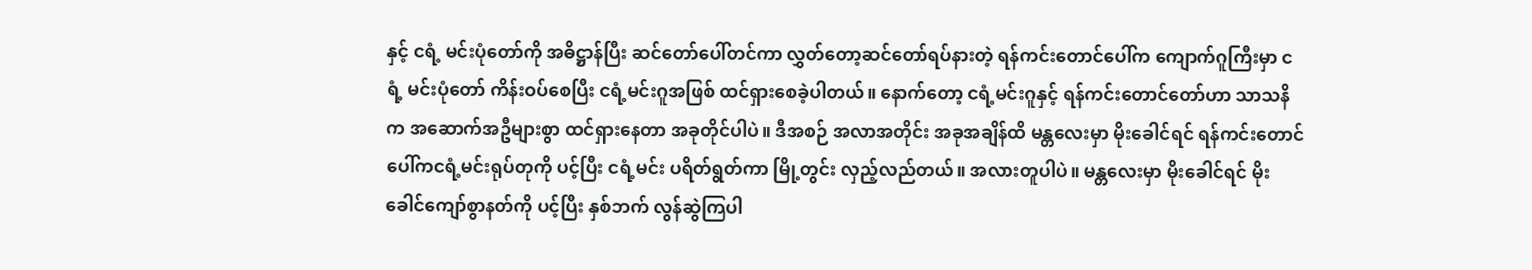နှင့် ငရံ့ မင်းပုံတော်ကို အဓိဋ္ဌာန်ပြီး ဆင်တော်ပေါ်တင်ကာ လွှတ်တော့ဆင်တော်ရပ်နားတဲ့ ရန်ကင်းတောင်ပေါ်က ကျောက်ဂူကြီးမှာ ငရံ့ မင်းပုံတော် ကိန်းဝပ်စေပြီး ငရံ့မင်းဂူအဖြစ် ထင်ရှားစေခဲ့ပါတယ်။ နောက်တော့ ငရံ့မင်းဂူနှင့် ရန်ကင်းတောင်တော်ဟာ သာသနိက အဆောက်အဦများစွာ ထင်ရှားနေတာ အခုတိုင်ပါပဲ။ ဒီအစဉ် အလာအတိုင်း အခုအချိန်ထိ မန္တလေးမှာ မိုးခေါင်ရင် ရန်ကင်းတောင်ပေါ်ကငရံ့မင်းရုပ်တုကို ပင့်ပြီး ငရံ့မင်း ပရိတ်ရွတ်ကာ မြို့တွင်း လှည့်လည်တယ်။ အလားတူပါပဲ။ မန္တလေးမှာ မိုးခေါင်ရင် မိုးခေါင်ကျော်စွာနတ်ကို ပင့်ပြီး နှစ်ဘက် လွန်ဆွဲကြပါ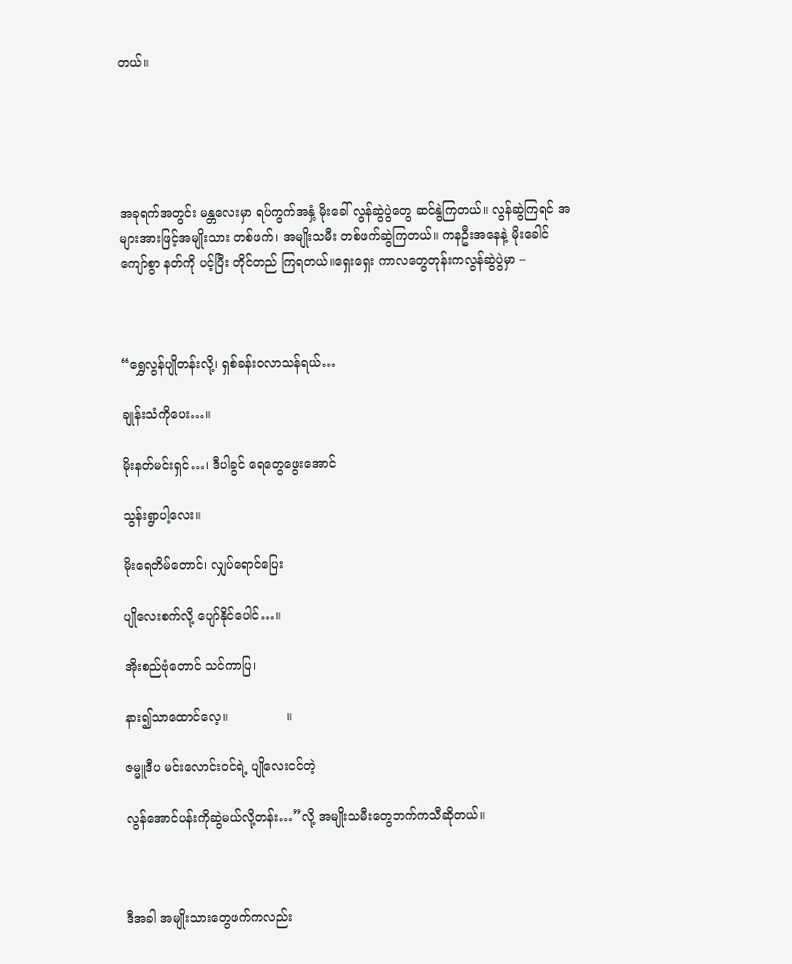တယ်။





အခုရက်အတွင်း မန္တလေးမှာ ရပ်ကွက်အနှံ့ မိုးခေါ် လွန်ဆွဲပွဲတွေ ဆင်နွဲကြတယ်။ လွန်ဆွဲကြရင် အများအားဖြင့်အမျိုးသား တစ်ဖက်၊ အမျိုးသမီး တစ်ဖက်ဆွဲကြတယ်။ ကနဦးအနေနဲ့ မိုးခေါင်ကျော်စွာ နတ်ကို ပင့်ပြီး တိုင်တည် ကြရတယ်။ရှေးရှေး ကာလတွေတုန်းကလွန်ဆွဲပွဲမှာ –



“ရွှေလွန်ပျိုတန်းလို့၊ ရှစ်ခန်းဝလာသန်ရယ်…

ချုန်းသံကိုပေး…။

မိုးနတ်မင်းရှင်…၊ ဒီပါခွင် ရေတွေဖွေးအောင်

သွန်းရွာပါ့လေး။

မိုးရေတိမ်တောင်၊ လျှပ်ရောင်ပြေး

ပျိုလေးစက်လို့ ပျော်နိုင်ပေါင်…။

အိုးစည်ဗုံတောင် သင်ကာပြ၊

နား၍သာထောင်လေ့။               ။

ဇမ္မူဒီပ မင်းလောင်းဝင်ရဲ့ ပျိုလေးငင်တဲ့

လွန်အောင်ပန်းကိုဆွဲမယ်လို့တန်း…”လို့ အမျိုးသမီးတွေဘက်ကသီဆိုတယ်။



ဒီအခါ အမျိုးသားတွေဖက်ကလည်း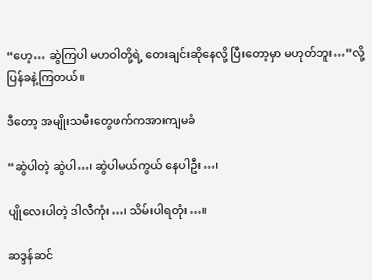“ဟေ့… ဆွဲကြပါ မဟဝါတို့ရဲ့ တေးချင်းဆိုနေလို့ ပြီးတော့မှာ မဟုတ်ဘူး…”လို့ ပြန်ခနဲ့ကြတယ်။

ဒီတော့ အမျိုးသမီးတွေဖက်ကအားကျမခံ

“ဆွဲပါတဲ့ ဆွဲပါ…၊ ဆွဲပါမယ်ကွယ် နေပါဦး…၊

ပျိုလေးပါတဲ့ ဒါလီကုံး…၊ သိမ်းပါရတုံး…။

ဆဒ္ဒန်ဆင်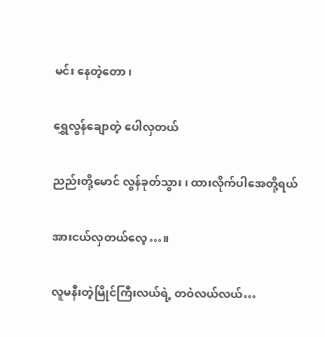မင်း နေတဲ့တော၊

ရွှေလွန်ချောတဲ့ ပေါလှတယ်

ညည်းတို့မောင် လွန်ခုတ်သွား၊ ထားလိုက်ပါအေတို့ရယ်

အားငယ်လှတယ်လေ့…။

လူမနီးတဲ့မြိုင်ကြီးလယ်ရဲ့ တဝဲလယ်လယ်…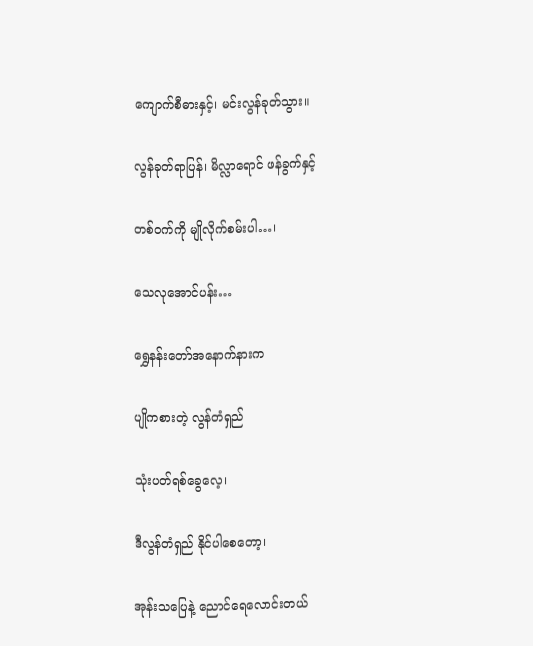ကျောက်စီဓားနှင့်၊ မင်းလွန်ခုတ်သွား။

လွန်ခုတ်ရာပြန်၊ မိလ္လာရောင် ဖန်ခွက်နှင့်

တစ်ဝက်ကို မျိုလိုက်စမ်းပါ…၊

သေလုအောင်ပန်း…

ရွှေနန်းတော်အနောက်နားက

ပျိုကစားတဲ့ လွန်တံရှည်

သုံးပတ်ရစ်ခွေလေ့၊

ဒီလွန်တံရှည် နိုင်ပါစေတော့၊

အုန်းသပြေနဲ့ ညောင်ရေလောင်းတယ်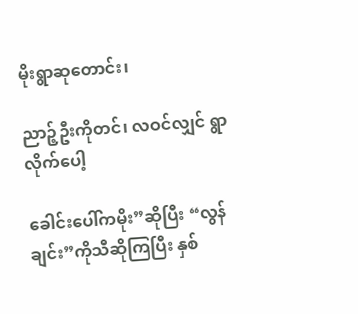မိုးရွာဆုတောင်း၊

ညာဉ့်ဦးကိုတင်၊ လဝင်လျှင် ရွာလိုက်ပေါ့

ခေါင်းပေါ်ကမိုး”ဆိုပြီး “လွန်ချင်း”ကိုသီဆိုကြပြီး နှစ်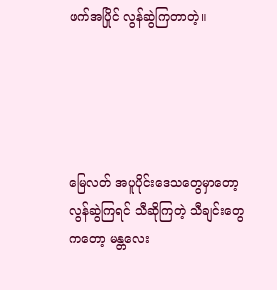ဖက်အပြိုင် လွန်ဆွဲကြတာတဲ့။





မြေလတ် အပူပိုင်းဒေသတွေမှာတော့ လွန်ဆွဲကြရင် သီဆိုကြတဲ့ သီချင်းတွေကတော့ မန္တလေး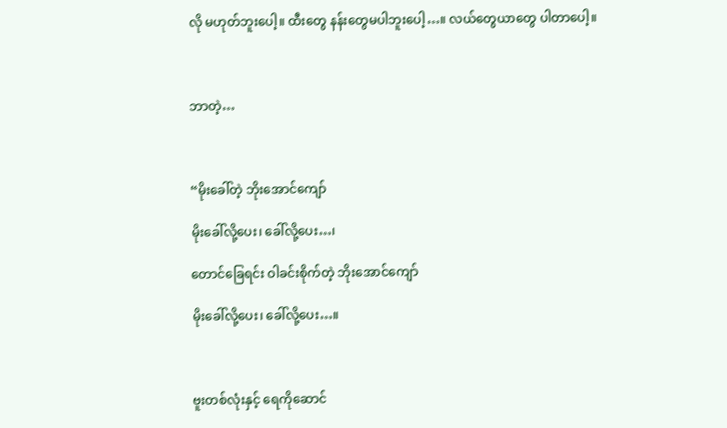လို မဟုတ်ဘူးပေါ့။ ထီးတွေ နန်းတွေမပါဘူးပေါ့…။ လယ်တွေယာတွေ ပါတာပေါ့။



ဘာတဲ့…



“မိုးခေါ်တဲ့ ဘိုးအောင်ကျော်

မိုးခေါ်လို့ပေး၊ ခေါ်လို့ပေး…၊

တောင်ခြေရင်း ဝါခင်းစိုက်တဲ့ ဘိုးအောင်ကျော်

မိုးခေါ်လို့ပေး၊ ခေါ်လို့ပေး…။



ဗူးတစ်လုံးနှင့် ရေကိုဆောင်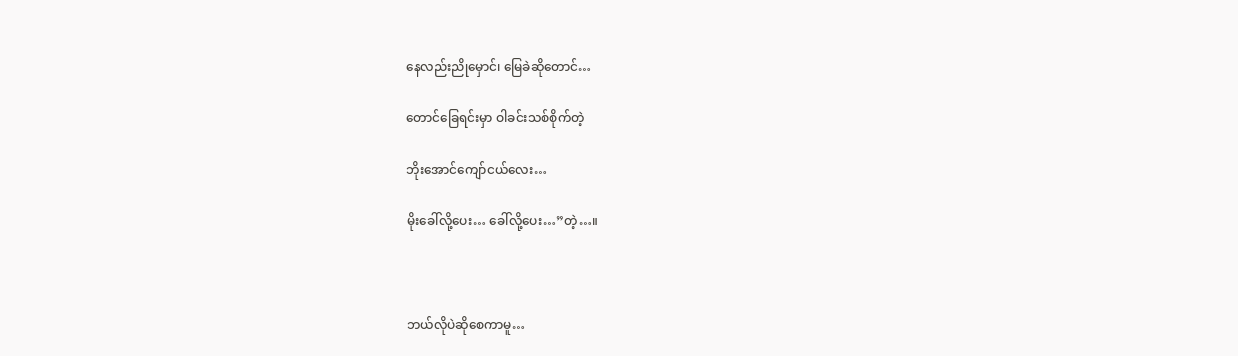နေလည်းညိုမှောင်၊ မြေခဲဆိုတောင်…

တောင်ခြေရင်းမှာ ဝါခင်းသစ်စိုက်တဲ့

ဘိုးအောင်ကျော်ငယ်လေး…

မိုးခေါ်လို့ပေး… ခေါ်လို့ပေး…”တဲ့…။



ဘယ်လိုပဲဆိုစေကာမူ…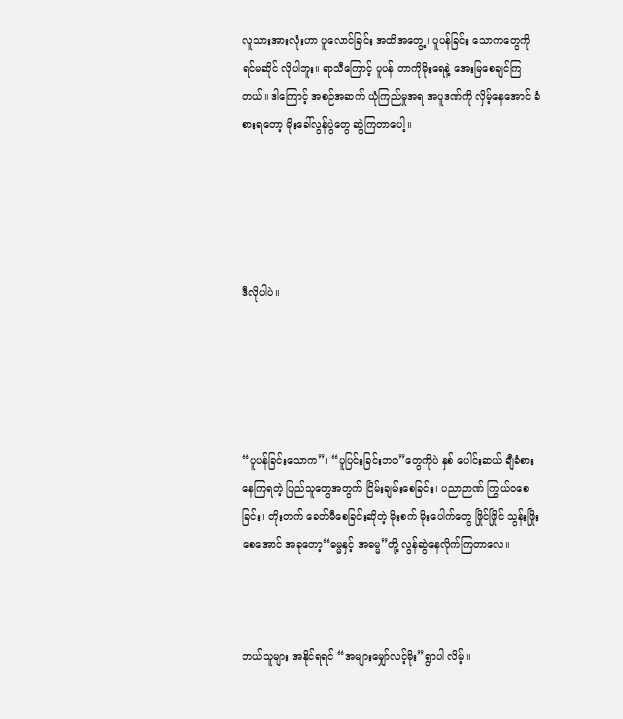လူသားအားလုံးဟာ ပူလောင်ခြင်း အထိအတွေ့၊ ပူပန်ခြင်း သောကတွေကို ရင်မဆိုင် လိုပါဘူး။ ရာသီကြောင့် ပူပန် တာကိုမိုးရေနဲ့ အေးမြစေချင်ကြတယ်။ ဒါကြောင့် အစဉ်အဆက် ယုံကြည်မှုအရ အပူဒဏ်ကို လှိမ့်နေအောင် ခံစားရတော့ မိုးခေါ်လွန်ပွဲတွေ ဆွဲကြတာပေါ့။





ဒီလိုပါပဲ။





“ပူပန်ခြင်းသောက”၊ “ပူပြင်းခြင်းဘဝ”တွေကိုပဲ နှစ် ပေါင်းဆယ် ချီခံစားနေကြရတဲ့ ပြည်သူတွေအတွက် ငြိမ်းချမ်းစေခြင်း၊ ပညာဉာဏ် ကြွယ်ဝစေခြင်း၊ တိုးတက် ခေတ်မီစေခြင်းဆိုတဲ့ မိုးစက် မိုးပေါက်တွေ ဖြိုင်ဖြိုင် သွန်းဖြိုးစေအောင် အခုတော့“ဓမ္မနှင့် အဓမ္မ”တို့ လွန်ဆွဲနေလိုက်ကြတာလေ။



ဘယ်သူများ အနိုင်ရရင် “အများမျှော်လင့်မိုး”ရွာပါ လိမ့်။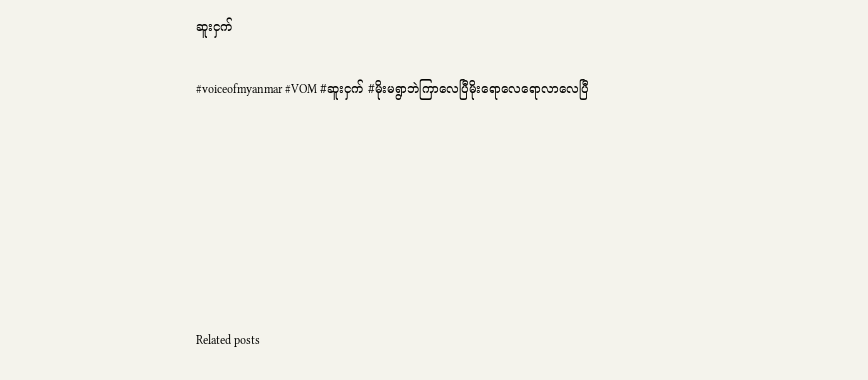ဆူးငှက်

#voiceofmyanmar #VOM #ဆူးငှက် #မိုးမရွာဘဲကြာလေပြီမိုးရောလေရောလာလေပြီ







Related posts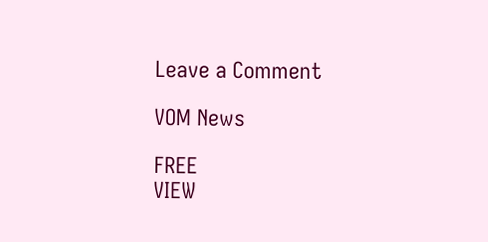Leave a Comment

VOM News

FREE
VIEW